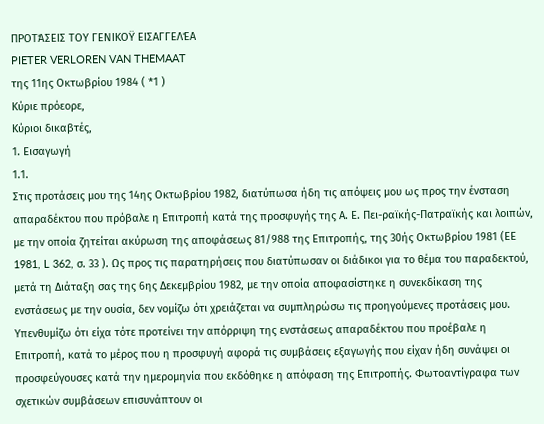ΠΡΟΤΆΣΕΙΣ ΤΟΥ ΓΕΝΙΚΟΫ ΕΙΣΑΓΓΕΛΈΑ
PIETER VERLOREN VAN THEMAAT
της 11ης Οκτωβρίου 1984 ( *1 )
Κύριε πρόεορε,
Κύριοι δικαβτές,
1. Εισαγωγή
1.1.
Στις προτάσεις μου της 14ης Οκτωβρίου 1982, διατύπωσα ήδη τις απόψεις μου ως προς την ένσταση απαραδέκτου που πρόβαλε η Επιτροπή κατά της προσφυγής της Α. Ε. Πει-ραϊκής-Πατραϊκής και λοιπών, με την οποία ζητείται ακύρωση της αποφάσεως 81/988 της Επιτροπής, της 30ής Οκτωβρίου 1981 (ΕΕ 1981, L 362, σ. 33 ). Ως προς τις παρατηρήσεις που διατύπωσαν οι διάδικοι για το θέμα του παραδεκτού, μετά τη Διάταξη σας της 6ης Δεκεμβρίου 1982, με την οποία αποφασίστηκε η συνεκδίκαση της ενστάσεως με την ουσία, δεν νομίζω ότι χρειάζεται να συμπληρώσω τις προηγούμενες προτάσεις μου. Υπενθυμίζω ότι είχα τότε προτείνει την απόρριψη της ενστάσεως απαραδέκτου που προέβαλε η Επιτροπή, κατά το μέρος που η προσφυγή αφορά τις συμβάσεις εξαγωγής που είχαν ήδη συνάψει οι προσφεύγουσες κατά την ημερομηνία που εκδόθηκε η απόφαση της Επιτροπής. Φωτοαντίγραφα των σχετικών συμβάσεων επισυνάπτουν οι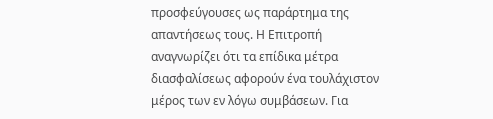προσφεύγουσες ως παράρτημα της απαντήσεως τους. Η Επιτροπή αναγνωρίζει ότι τα επίδικα μέτρα διασφαλίσεως αφορούν ένα τουλάχιστον μέρος των εν λόγω συμβάσεων. Για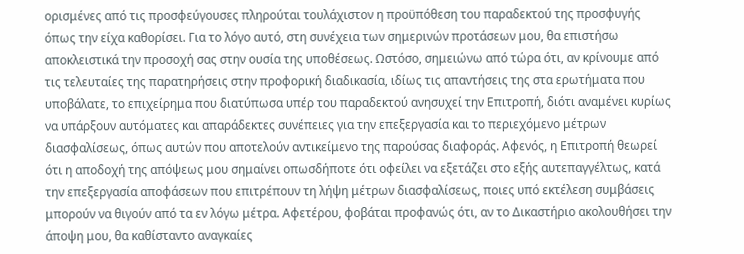ορισμένες από τις προσφεύγουσες πληρούται τουλάχιστον η προϋπόθεση του παραδεκτού της προσφυγής όπως την είχα καθορίσει. Για το λόγο αυτό, στη συνέχεια των σημερινών προτάσεων μου, θα επιστήσω αποκλειστικά την προσοχή σας στην ουσία της υποθέσεως. Ωστόσο, σημειώνω από τώρα ότι, αν κρίνουμε από τις τελευταίες της παρατηρήσεις στην προφορική διαδικασία, ιδίως τις απαντήσεις της στα ερωτήματα που υποβάλατε, το επιχείρημα που διατύπωσα υπέρ του παραδεκτού ανησυχεί την Επιτροπή, διότι αναμένει κυρίως να υπάρξουν αυτόματες και απαράδεκτες συνέπειες για την επεξεργασία και το περιεχόμενο μέτρων διασφαλίσεως, όπως αυτών που αποτελούν αντικείμενο της παρούσας διαφοράς. Αφενός, η Επιτροπή θεωρεί ότι η αποδοχή της απόψεως μου σημαίνει οπωσδήποτε ότι οφείλει να εξετάζει στο εξής αυτεπαγγέλτως, κατά την επεξεργασία αποφάσεων που επιτρέπουν τη λήψη μέτρων διασφαλίσεως, ποιες υπό εκτέλεση συμβάσεις μπορούν να θιγούν από τα εν λόγω μέτρα. Αφετέρου, φοβάται προφανώς ότι, αν το Δικαστήριο ακολουθήσει την άποψη μου, θα καθίσταντο αναγκαίες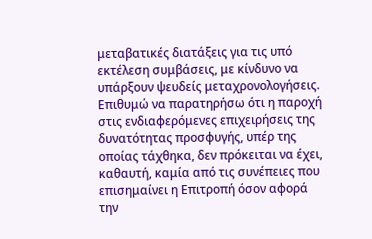μεταβατικές διατάξεις για τις υπό εκτέλεση συμβάσεις, με κίνδυνο να υπάρξουν ψευδείς μεταχρονολογήσεις. Επιθυμώ να παρατηρήσω ότι η παροχή στις ενδιαφερόμενες επιχειρήσεις της δυνατότητας προσφυγής, υπέρ της οποίας τάχθηκα, δεν πρόκειται να έχει, καθαυτή, καμία από τις συνέπειες που επισημαίνει η Επιτροπή όσον αφορά την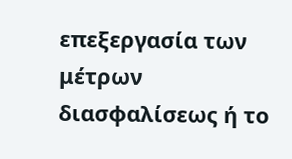επεξεργασία των μέτρων διασφαλίσεως ή το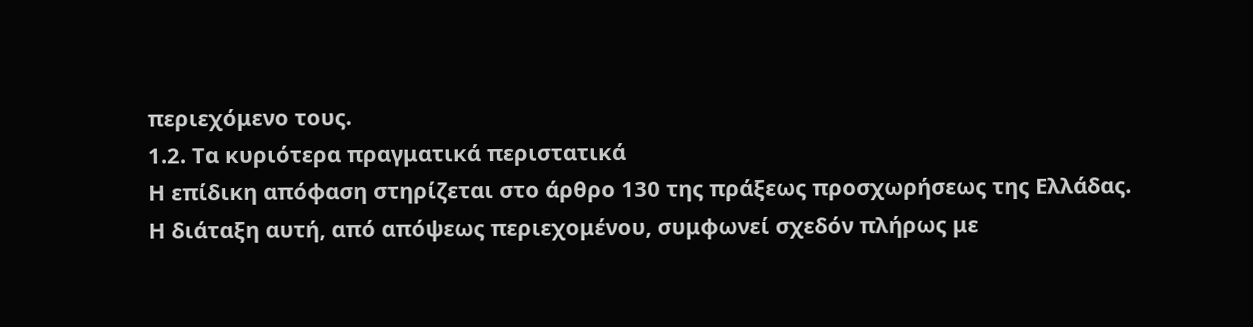περιεχόμενο τους.
1.2. Τα κυριότερα πραγματικά περιστατικά
Η επίδικη απόφαση στηρίζεται στο άρθρο 130 της πράξεως προσχωρήσεως της Ελλάδας. Η διάταξη αυτή, από απόψεως περιεχομένου, συμφωνεί σχεδόν πλήρως με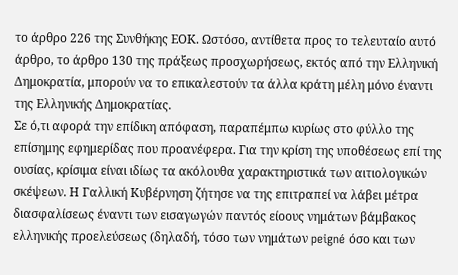το άρθρο 226 της Συνθήκης ΕΟΚ. Ωστόσο, αντίθετα προς το τελευταίο αυτό άρθρο, το άρθρο 130 της πράξεως προσχωρήσεως, εκτός από την Ελληνική Δημοκρατία, μπορούν να το επικαλεστούν τα άλλα κράτη μέλη μόνο έναντι της Ελληνικής Δημοκρατίας.
Σε ό,τι αφορά την επίδικη απόφαση, παραπέμπω κυρίως στο φύλλο της επίσημης εφημερίδας που προανέφερα. Για την κρίση της υποθέσεως επί της ουσίας, κρίσιμα είναι ιδίως τα ακόλουθα χαρακτηριστικά των αιτιολογικών σκέψεων. Η Γαλλική Κυβέρνηση ζήτησε να της επιτραπεί να λάβει μέτρα διασφαλίσεως έναντι των εισαγωγών παντός είοους νημάτων βάμβακος ελληνικής προελεύσεως (δηλαδή, τόσο των νημάτων peigné όσο και των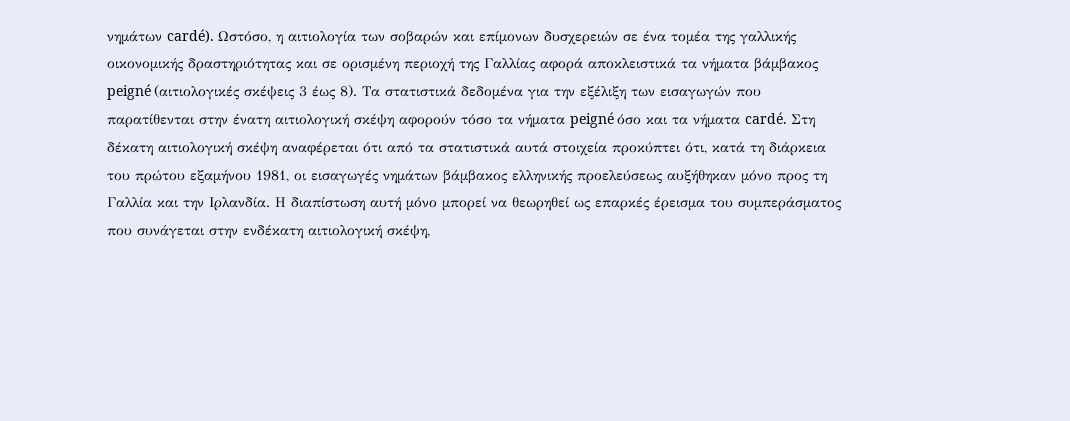νημάτων cardé). Ωστόσο, η αιτιολογία των σοβαρών και επίμονων δυσχερειών σε ένα τομέα της γαλλικής οικονομικής δραστηριότητας και σε ορισμένη περιοχή της Γαλλίας αφορά αποκλειστικά τα νήματα βάμβακος peigné (αιτιολογικές σκέψεις 3 έως 8). Τα στατιστικά δεδομένα για την εξέλιξη των εισαγωγών που παρατίθενται στην ένατη αιτιολογική σκέψη αφορούν τόσο τα νήματα peigné όσο και τα νήματα cardé. Στη δέκατη αιτιολογική σκέψη αναφέρεται ότι από τα στατιστικά αυτά στοιχεία προκύπτει ότι, κατά τη διάρκεια του πρώτου εξαμήνου 1981, οι εισαγωγές νημάτων βάμβακος ελληνικής προελεύσεως αυξήθηκαν μόνο προς τη Γαλλία και την Ιρλανδία. Η διαπίστωση αυτή μόνο μπορεί να θεωρηθεί ως επαρκές έρεισμα του συμπεράσματος που συνάγεται στην ενδέκατη αιτιολογική σκέψη,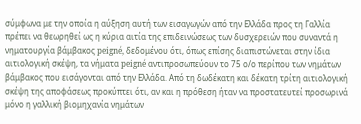σύμφωνα με την οποία η αύξηση αυτή των εισαγωγών από την Ελλάδα προς τη Γαλλία πρέπει να θεωρηθεί ως η κύρια αιτία της επιδεινώσεως των δυσχερειών που συναντά η νηματουργία βάμβακος peigné, δεδομένου ότι, όπως επίσης διαπιστώνεται στην ίδια αιτιολογική σκέψη, τα νήματα peigné αντιπροσωπεύουν το 75 ο/ο περίπου των νημάτων βάμβακος που εισάγονται από την Ελλάδα. Από τη δωδέκατη και δέκατη τρίτη αιτιολογική σκέψη της αποφάσεως προκύπτει ότι, αν και η πρόθεση ήταν να προστατευτεί προσωρινά μόνο η γαλλική βιομηχανία νημάτων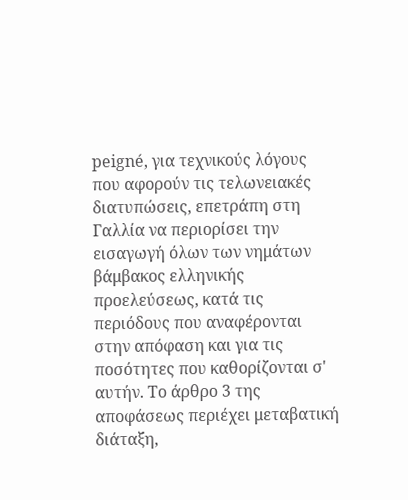peigné, για τεχνικούς λόγους που αφορούν τις τελωνειακές διατυπώσεις, επετράπη στη Γαλλία να περιορίσει την εισαγωγή όλων των νημάτων βάμβακος ελληνικής προελεύσεως, κατά τις περιόδους που αναφέρονται στην απόφαση και για τις ποσότητες που καθορίζονται σ' αυτήν. Το άρθρο 3 της αποφάσεως περιέχει μεταβατική διάταξη,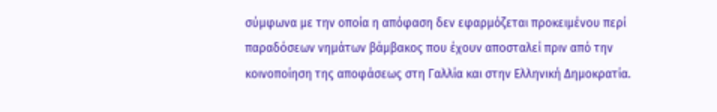σύμφωνα με την οποία η απόφαση δεν εφαρμόζεται προκειμένου περί παραδόσεων νημάτων βάμβακος που έχουν αποσταλεί πριν από την κοινοποίηση της αποφάσεως στη Γαλλία και στην Ελληνική Δημοκρατία.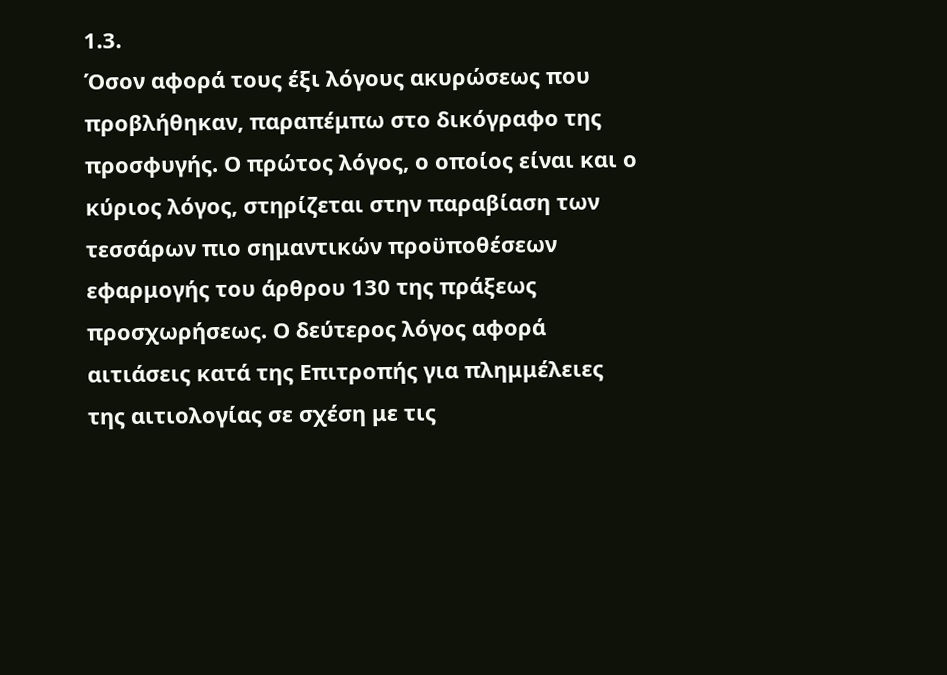1.3.
Όσον αφορά τους έξι λόγους ακυρώσεως που προβλήθηκαν, παραπέμπω στο δικόγραφο της προσφυγής. Ο πρώτος λόγος, ο οποίος είναι και ο κύριος λόγος, στηρίζεται στην παραβίαση των τεσσάρων πιο σημαντικών προϋποθέσεων εφαρμογής του άρθρου 130 της πράξεως προσχωρήσεως. Ο δεύτερος λόγος αφορά αιτιάσεις κατά της Επιτροπής για πλημμέλειες της αιτιολογίας σε σχέση με τις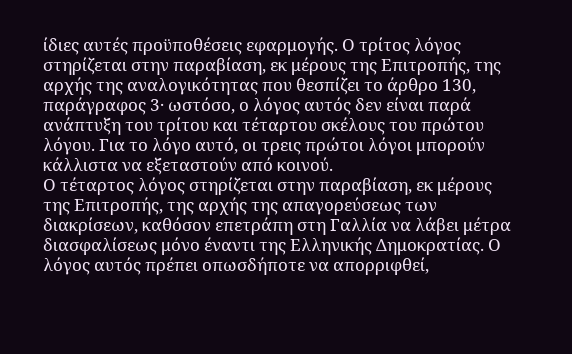ίδιες αυτές προϋποθέσεις εφαρμογής. Ο τρίτος λόγος στηρίζεται στην παραβίαση, εκ μέρους της Επιτροπής, της αρχής της αναλογικότητας που θεσπίζει το άρθρο 130, παράγραφος 3· ωστόσο, ο λόγος αυτός δεν είναι παρά ανάπτυξη του τρίτου και τέταρτου σκέλους του πρώτου λόγου. Για το λόγο αυτό, οι τρεις πρώτοι λόγοι μπορούν κάλλιστα να εξεταστούν από κοινού.
Ο τέταρτος λόγος στηρίζεται στην παραβίαση, εκ μέρους της Επιτροπής, της αρχής της απαγορεύσεως των διακρίσεων, καθόσον επετράπη στη Γαλλία να λάβει μέτρα διασφαλίσεως μόνο έναντι της Ελληνικής Δημοκρατίας. Ο λόγος αυτός πρέπει οπωσδήποτε να απορριφθεί,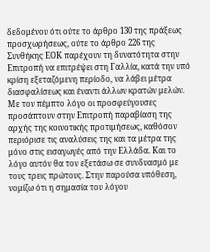δεδομένου ότι ούτε το άρθρο 130 της πράξεως προσχωρήσεως, ούτε το άρθρο 226 της Συνθήκης ΕΟΚ παρέχουν τη δυνατότητα στην Επιτροπή να επιτρέψει στη Γαλλία, κατά την υπό κρίση εξεταζόμενη περίοδο, να λάβει μέτρα διασφαλίσεως και έναντι άλλων κρατών μελών.
Με τον πέμπτο λόγο οι προσφεύγουσες προσάπτουν στην Επιτροπή παραβίαση της αρχής της κοινοτικής προτιμήσεως, καθόσον περιόρισε τις αναλύσεις της και τα μέτρα της μόνο στις εισαγωγές από την Ελλάδα. Και το λόγο αυτόν θα τον εξετάσω σε συνδυασμό με τους τρεις πρώτους. Στην παρούσα υπόθεση, νομίζω ότι η σημασία του λόγου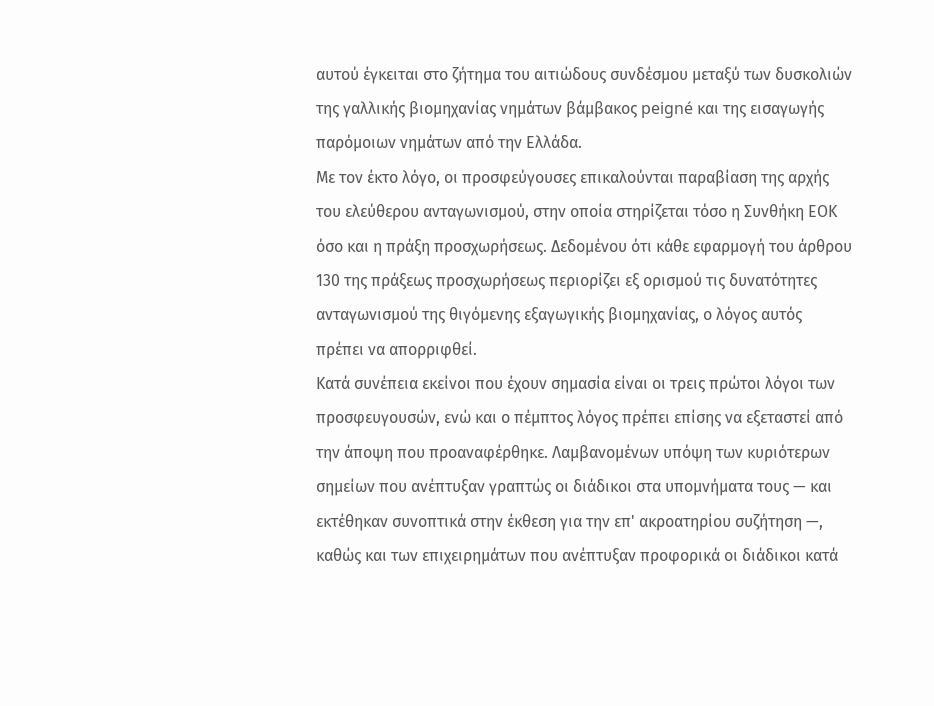αυτού έγκειται στο ζήτημα του αιτιώδους συνδέσμου μεταξύ των δυσκολιών της γαλλικής βιομηχανίας νημάτων βάμβακος peigné και της εισαγωγής παρόμοιων νημάτων από την Ελλάδα.
Με τον έκτο λόγο, οι προσφεύγουσες επικαλούνται παραβίαση της αρχής του ελεύθερου ανταγωνισμού, στην οποία στηρίζεται τόσο η Συνθήκη ΕΟΚ όσο και η πράξη προσχωρήσεως. Δεδομένου ότι κάθε εφαρμογή του άρθρου 130 της πράξεως προσχωρήσεως περιορίζει εξ ορισμού τις δυνατότητες ανταγωνισμού της θιγόμενης εξαγωγικής βιομηχανίας, ο λόγος αυτός πρέπει να απορριφθεί.
Κατά συνέπεια εκείνοι που έχουν σημασία είναι οι τρεις πρώτοι λόγοι των προσφευγουσών, ενώ και ο πέμπτος λόγος πρέπει επίσης να εξεταστεί από την άποψη που προαναφέρθηκε. Λαμβανομένων υπόψη των κυριότερων σημείων που ανέπτυξαν γραπτώς οι διάδικοι στα υπομνήματα τους — και εκτέθηκαν συνοπτικά στην έκθεση για την επ' ακροατηρίου συζήτηση —, καθώς και των επιχειρημάτων που ανέπτυξαν προφορικά οι διάδικοι κατά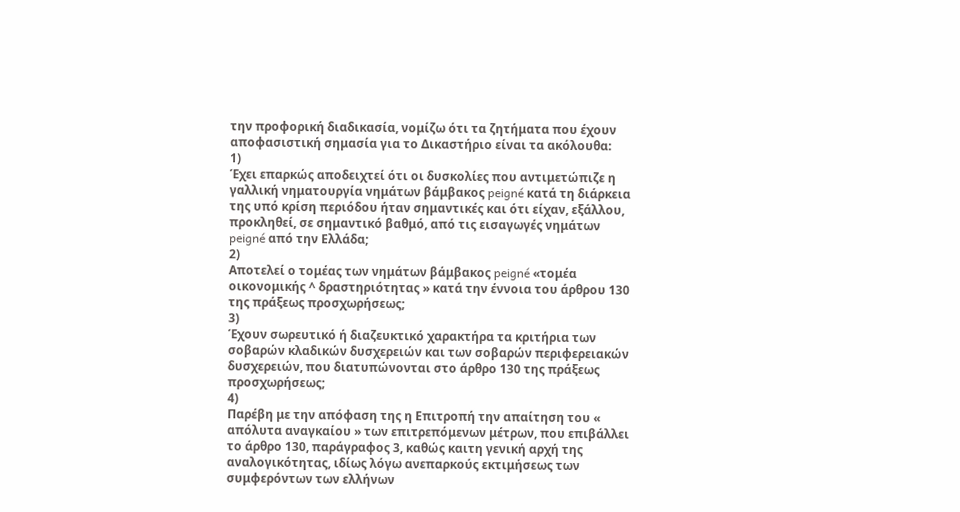την προφορική διαδικασία, νομίζω ότι τα ζητήματα που έχουν αποφασιστική σημασία για το Δικαστήριο είναι τα ακόλουθα:
1)
Έχει επαρκώς αποδειχτεί ότι οι δυσκολίες που αντιμετώπιζε η γαλλική νηματουργία νημάτων βάμβακος peigné κατά τη διάρκεια της υπό κρίση περιόδου ήταν σημαντικές και ότι είχαν, εξάλλου, προκληθεί, σε σημαντικό βαθμό, από τις εισαγωγές νημάτων peigné από την Ελλάδα;
2)
Αποτελεί ο τομέας των νημάτων βάμβακος peigné «τομέα οικονομικής ^ δραστηριότητας » κατά την έννοια του άρθρου 130 της πράξεως προσχωρήσεως;
3)
Έχουν σωρευτικό ή διαζευκτικό χαρακτήρα τα κριτήρια των σοβαρών κλαδικών δυσχερειών και των σοβαρών περιφερειακών δυσχερειών, που διατυπώνονται στο άρθρο 130 της πράξεως προσχωρήσεως;
4)
Παρέβη με την απόφαση της η Επιτροπή την απαίτηση του « απόλυτα αναγκαίου » των επιτρεπόμενων μέτρων, που επιβάλλει το άρθρο 130, παράγραφος 3, καθώς καιτη γενική αρχή της αναλογικότητας, ιδίως λόγω ανεπαρκούς εκτιμήσεως των συμφερόντων των ελλήνων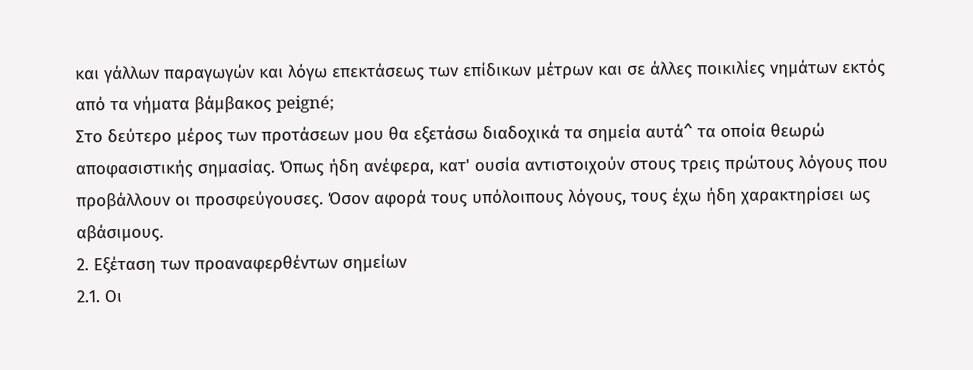και γάλλων παραγωγών και λόγω επεκτάσεως των επίδικων μέτρων και σε άλλες ποικιλίες νημάτων εκτός από τα νήματα βάμβακος peigné;
Στο δεύτερο μέρος των προτάσεων μου θα εξετάσω διαδοχικά τα σημεία αυτά^ τα οποία θεωρώ αποφασιστικής σημασίας. Όπως ήδη ανέφερα, κατ' ουσία αντιστοιχούν στους τρεις πρώτους λόγους που προβάλλουν οι προσφεύγουσες. Όσον αφορά τους υπόλοιπους λόγους, τους έχω ήδη χαρακτηρίσει ως αβάσιμους.
2. Εξέταση των προαναφερθέντων σημείων
2.1. Οι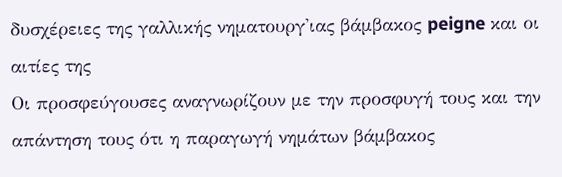δυσχέρειες της γαλλικής νηματουργ'ιας βάμβακος peigne και οι αιτίες της
Οι προσφεύγουσες αναγνωρίζουν με την προσφυγή τους και την απάντηση τους ότι η παραγωγή νημάτων βάμβακος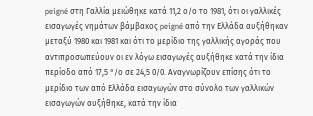peigné στη Γαλλία μειώθηκε κατά 11,2 ο/ο το 1981, ότι οι γαλλικές εισαγωγές νημάτων βάμβακος peigné από την Ελλάδα αυξήθηκαν μεταξύ 1980 και 1981 και ότι το μερίδιο της γαλλικής αγοράς που αντιπροσωπεύουν οι εν λόγω εισαγωγές αυξήθηκε κατά την ίδια περίοδο από 17,5 °/ο σε 24,5 0/0. Αναγνωρίζουν επίσης ότι το μερίδιο των από Ελλάδα εισαγωγών στο σύνολο των γαλλικών εισαγωγών αυξήθηκε, κατά την ίδια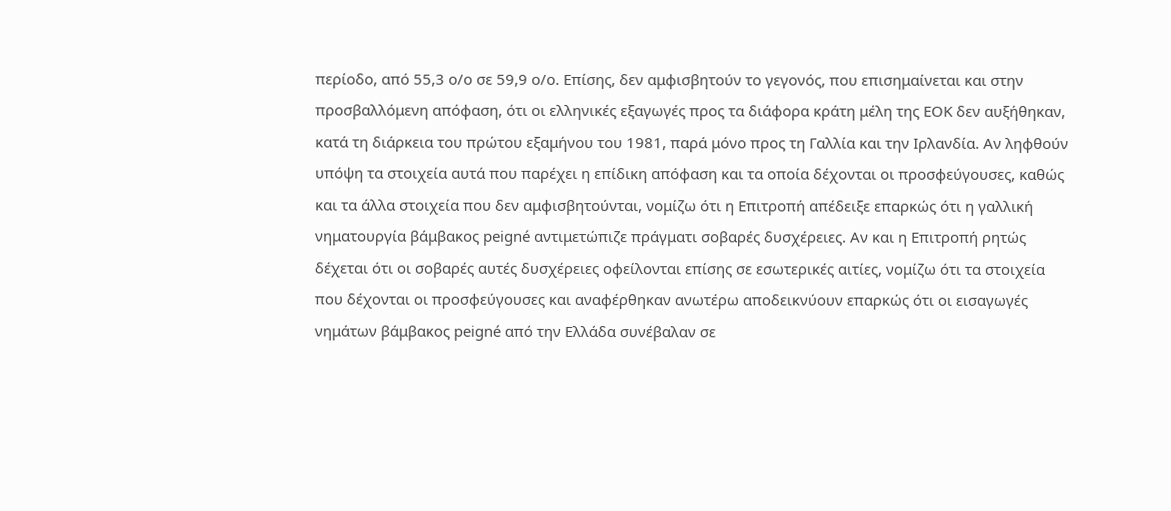περίοδο, από 55,3 ο/ο σε 59,9 ο/ο. Επίσης, δεν αμφισβητούν το γεγονός, που επισημαίνεται και στην προσβαλλόμενη απόφαση, ότι οι ελληνικές εξαγωγές προς τα διάφορα κράτη μέλη της ΕΟΚ δεν αυξήθηκαν, κατά τη διάρκεια του πρώτου εξαμήνου του 1981, παρά μόνο προς τη Γαλλία και την Ιρλανδία. Αν ληφθούν υπόψη τα στοιχεία αυτά που παρέχει η επίδικη απόφαση και τα οποία δέχονται οι προσφεύγουσες, καθώς και τα άλλα στοιχεία που δεν αμφισβητούνται, νομίζω ότι η Επιτροπή απέδειξε επαρκώς ότι η γαλλική νηματουργία βάμβακος peigné αντιμετώπιζε πράγματι σοβαρές δυσχέρειες. Αν και η Επιτροπή ρητώς δέχεται ότι οι σοβαρές αυτές δυσχέρειες οφείλονται επίσης σε εσωτερικές αιτίες, νομίζω ότι τα στοιχεία που δέχονται οι προσφεύγουσες και αναφέρθηκαν ανωτέρω αποδεικνύουν επαρκώς ότι οι εισαγωγές νημάτων βάμβακος peigné από την Ελλάδα συνέβαλαν σε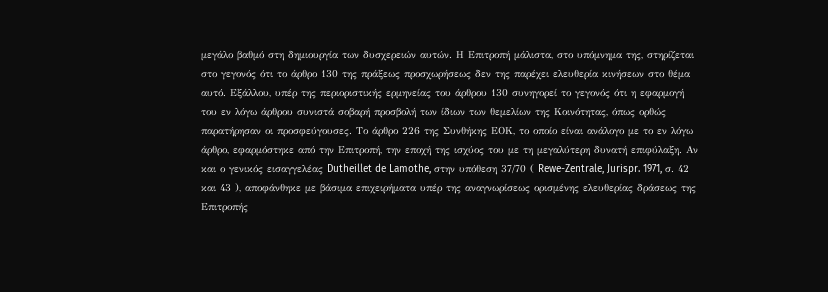μεγάλο βαθμό στη δημιουργία των δυσχερειών αυτών. Η Επιτροπή μάλιστα, στο υπόμνημα της, στηρίζεται στο γεγονός ότι το άρθρο 130 της πράξεως προσχωρήσεως δεν της παρέχει ελευθερία κινήσεων στο θέμα αυτό. Εξάλλου, υπέρ της περιοριστικής ερμηνείας του άρθρου 130 συνηγορεί το γεγονός ότι η εφαρμογή του εν λόγω άρθρου συνιστά σοβαρή προσβολή των ίδιων των θεμελίων της Κοινότητας, όπως ορθώς παρατήρησαν οι προσφεύγουσες. Το άρθρο 226 της Συνθήκης ΕΟΚ, το οποίο είναι ανάλογο με το εν λόγω άρθρο, εφαρμόστηκε από την Επιτροπή, την εποχή της ισχύος του με τη μεγαλύτερη δυνατή επιφύλαξη. Αν και ο γενικός εισαγγελέας Dutheillet de Lamothe, στην υπόθεση 37/70 ( Rewe-Zentrale, Jurispr. 1971, σ. 42 και 43 ), αποφάνθηκε με βάσιμα επιχειρήματα υπέρ της αναγνωρίσεως ορισμένης ελευθερίας δράσεως της Επιτροπής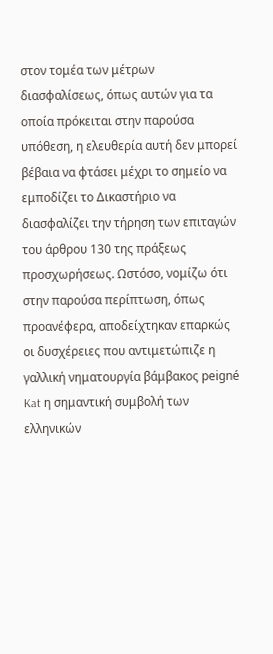στον τομέα των μέτρων διασφαλίσεως, όπως αυτών για τα οποία πρόκειται στην παρούσα υπόθεση, η ελευθερία αυτή δεν μπορεί βέβαια να φτάσει μέχρι το σημείο να εμποδίζει το Δικαστήριο να διασφαλίζει την τήρηση των επιταγών του άρθρου 130 της πράξεως προσχωρήσεως. Ωστόσο, νομίζω ότι στην παρούσα περίπτωση, όπως προανέφερα, αποδείχτηκαν επαρκώς οι δυσχέρειες που αντιμετώπιζε η γαλλική νηματουργία βάμβακος peigné Kat η σημαντική συμβολή των ελληνικών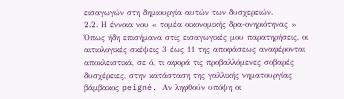εισαγωγών στη δημιουργία αυτών των δυσχερειών.
2.2. Η έννοια νου « τομέα οικονομικής δρα-ονηριότηνας »
Όπως ήδη επισήμανα στις εισαγωγικές μου παρατηρήσεις, οι αιτιολογικές σκέψεις 3 έως 11 της αποφάσεως αναφέρονται αποκλειστικά, σε ό, τι αφορά τις προβαλλόμενες σοβαρές δυσχέρειες, στην κατάσταση της γαλλικής νηματουργίας βάμβακος peigné. Αν ληφθούν υπόψη οι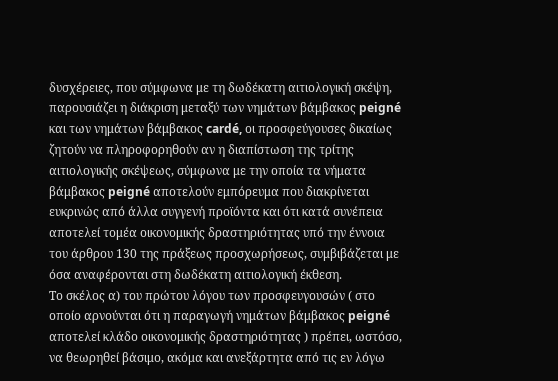δυσχέρειες, που σύμφωνα με τη δωδέκατη αιτιολογική σκέψη, παρουσιάζει η διάκριση μεταξύ των νημάτων βάμβακος peigné και των νημάτων βάμβακος cardé, οι προσφεύγουσες δικαίως ζητούν να πληροφορηθούν αν η διαπίστωση της τρίτης αιτιολογικής σκέψεως, σύμφωνα με την οποία τα νήματα βάμβακος peigné αποτελούν εμπόρευμα που διακρίνεται ευκρινώς από άλλα συγγενή προϊόντα και ότι κατά συνέπεια αποτελεί τομέα οικονομικής δραστηριότητας υπό την έννοια του άρθρου 130 της πράξεως προσχωρήσεως, συμβιβάζεται με όσα αναφέρονται στη δωδέκατη αιτιολογική έκθεση.
Το σκέλος α) του πρώτου λόγου των προσφευγουσών ( στο οποίο αρνούνται ότι η παραγωγή νημάτων βάμβακος peigné αποτελεί κλάδο οικονομικής δραστηριότητας ) πρέπει, ωστόσο, να θεωρηθεί βάσιμο, ακόμα και ανεξάρτητα από τις εν λόγω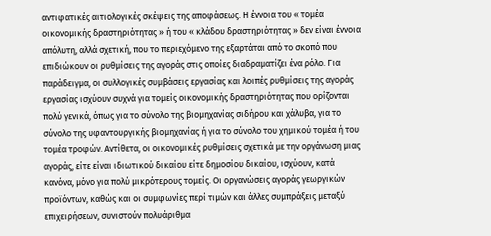αντιφατικές αιτιολογικές σκέψεις της αποφάσεως. Η έννοια του « τομέα οικονομικής δραστηριότητας » ή του « κλάδου δραστηριότητας » δεν είναι έννοια απόλυτη, αλλά σχετική, που το περιεχόμενο της εξαρτάται από το σκοπό που επιδιώκουν οι ρυθμίσεις της αγοράς στις οποίες διαδραματίζει ένα ρόλο. Για παράδειγμα, οι συλλογικές συμβάσεις εργασίας και λοιπές ρυθμίσεις της αγοράς εργασίας ισχύουν συχνά για τομείς οικονομικής δραστηριότητας που ορίζονται πολύ γενικά, όπως για το σύνολο της βιομηχανίας σιδήρου και χάλυβα, για το σύνολο της υφαντουργικής βιομηχανίας ή για το σύνολο του χημικού τομέα ή του τομέα τροφών. Αντίθετα, οι οικονομικές ρυθμίσεις σχετικά με την οργάνωση μιας αγοράς, είτε είναι ιδιωτικού δικαίου είτε δημοσίου δικαίου, ισχύουν, κατά κανόνα, μόνο για πολύ μικρότερους τομείς. Οι οργανώσεις αγοράς γεωργικών προϊόντων, καθώς και οι συμφωνίες περί τιμών και άλλες συμπράξεις μεταξύ επιχειρήσεων, συνιστούν πολυάριθμα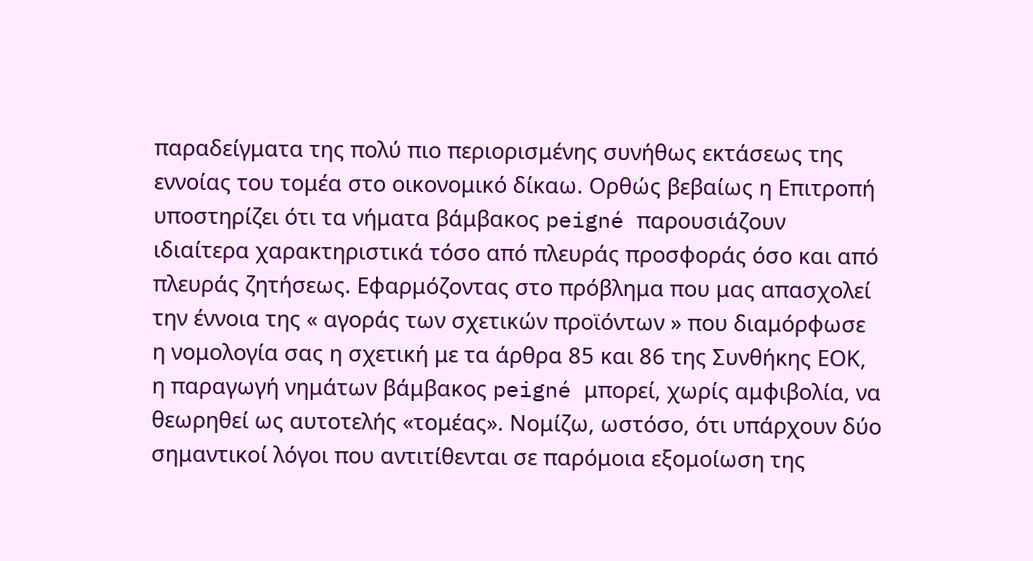παραδείγματα της πολύ πιο περιορισμένης συνήθως εκτάσεως της εννοίας του τομέα στο οικονομικό δίκαω. Ορθώς βεβαίως η Επιτροπή υποστηρίζει ότι τα νήματα βάμβακος peigné παρουσιάζουν ιδιαίτερα χαρακτηριστικά τόσο από πλευράς προσφοράς όσο και από πλευράς ζητήσεως. Εφαρμόζοντας στο πρόβλημα που μας απασχολεί την έννοια της « αγοράς των σχετικών προϊόντων » που διαμόρφωσε η νομολογία σας η σχετική με τα άρθρα 85 και 86 της Συνθήκης ΕΟΚ, η παραγωγή νημάτων βάμβακος peigné μπορεί, χωρίς αμφιβολία, να θεωρηθεί ως αυτοτελής «τομέας». Νομίζω, ωστόσο, ότι υπάρχουν δύο σημαντικοί λόγοι που αντιτίθενται σε παρόμοια εξομοίωση της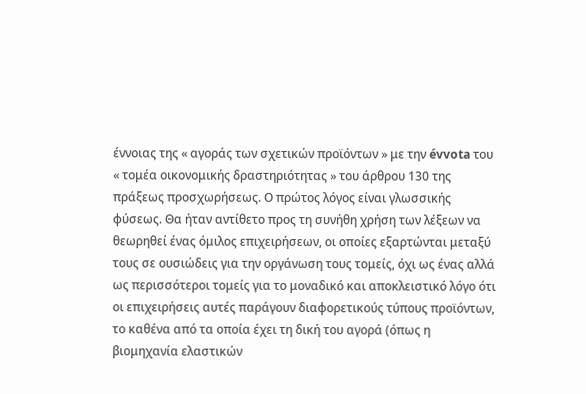έννοιας της « αγοράς των σχετικών προϊόντων » με την évvota του « τομέα οικονομικής δραστηριότητας » του άρθρου 130 της πράξεως προσχωρήσεως. Ο πρώτος λόγος είναι γλωσσικής φύσεως. Θα ήταν αντίθετο προς τη συνήθη χρήση των λέξεων να θεωρηθεί ένας όμιλος επιχειρήσεων, οι οποίες εξαρτώνται μεταξύ τους σε ουσιώδεις για την οργάνωση τους τομείς, όχι ως ένας αλλά ως περισσότεροι τομείς για το μοναδικό και αποκλειστικό λόγο ότι οι επιχειρήσεις αυτές παράγουν διαφορετικούς τύπους προϊόντων, το καθένα από τα οποία έχει τη δική του αγορά (όπως η βιομηχανία ελαστικών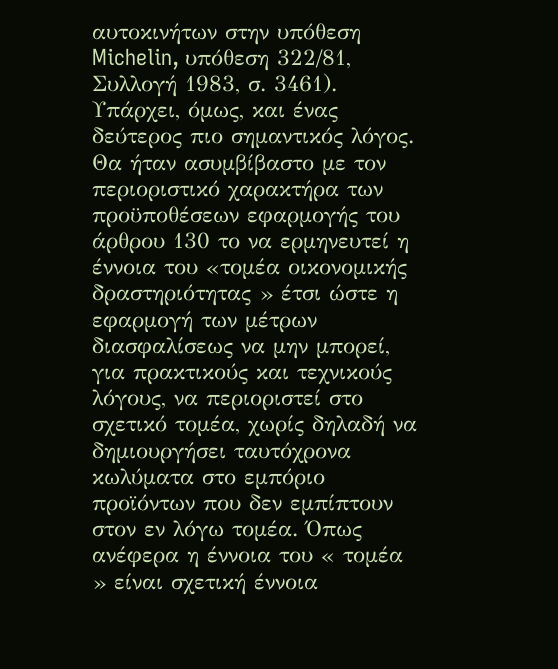αυτοκινήτων στην υπόθεση Michelin, υπόθεση 322/81, Συλλογή 1983, σ. 3461). Υπάρχει, όμως, και ένας δεύτερος πιο σημαντικός λόγος. Θα ήταν ασυμβίβαστο με τον περιοριστικό χαρακτήρα των προϋποθέσεων εφαρμογής του άρθρου 130 το να ερμηνευτεί η έννοια του «τομέα οικονομικής δραστηριότητας » έτσι ώστε η εφαρμογή των μέτρων διασφαλίσεως να μην μπορεί, για πρακτικούς και τεχνικούς λόγους, να περιοριστεί στο σχετικό τομέα, χωρίς δηλαδή να δημιουργήσει ταυτόχρονα κωλύματα στο εμπόριο προϊόντων που δεν εμπίπτουν στον εν λόγω τομέα. Όπως ανέφερα η έννοια του « τομέα » είναι σχετική έννοια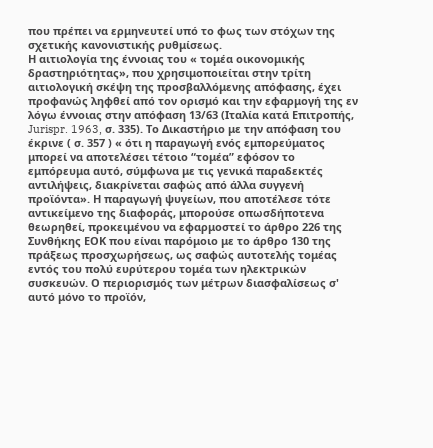που πρέπει να ερμηνευτεί υπό το φως των στόχων της σχετικής κανονιστικής ρυθμίσεως.
Η αιτιολογία της έννοιας του « τομέα οικονομικής δραστηριότητας», που χρησιμοποιείται στην τρίτη αιτιολογική σκέψη της προσβαλλόμενης απόφασης, έχει προφανώς ληφθεί από τον ορισμό και την εφαρμογή της εν λόγω έννοιας στην απόφαση 13/63 (Ιταλία κατά Επιτροπής, Jurispr. 1963, σ. 335). Το Δικαστήριο με την απόφαση του έκρινε ( σ. 357 ) « ότι η παραγωγή ενός εμπορεύματος μπορεί να αποτελέσει τέτοιο “τομέα” εφόσον το εμπόρευμα αυτό, σύμφωνα με τις γενικά παραδεκτές αντιλήψεις, διακρίνεται σαφώς από άλλα συγγενή προϊόντα». Η παραγωγή ψυγείων, που αποτέλεσε τότε αντικείμενο της διαφοράς, μπορούσε οπωσδήποτενα θεωρηθεί, προκειμένου να εφαρμοστεί το άρθρο 226 της Συνθήκης ΕΟΚ που είναι παρόμοιο με το άρθρο 130 της πράξεως προσχωρήσεως, ως σαφώς αυτοτελής τομέας εντός του πολύ ευρύτερου τομέα των ηλεκτρικών συσκευών. Ο περιορισμός των μέτρων διασφαλίσεως σ' αυτό μόνο το προϊόν,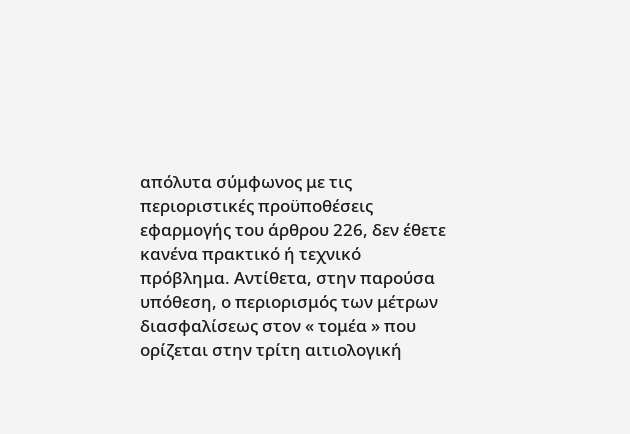απόλυτα σύμφωνος με τις περιοριστικές προϋποθέσεις εφαρμογής του άρθρου 226, δεν έθετε κανένα πρακτικό ή τεχνικό πρόβλημα. Αντίθετα, στην παρούσα υπόθεση, ο περιορισμός των μέτρων διασφαλίσεως στον « τομέα » που ορίζεται στην τρίτη αιτιολογική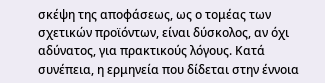σκέψη της αποφάσεως, ως ο τομέας των σχετικών προϊόντων, είναι δύσκολος, αν όχι αδύνατος, για πρακτικούς λόγους. Κατά συνέπεια, η ερμηνεία που δίδεται στην έννοια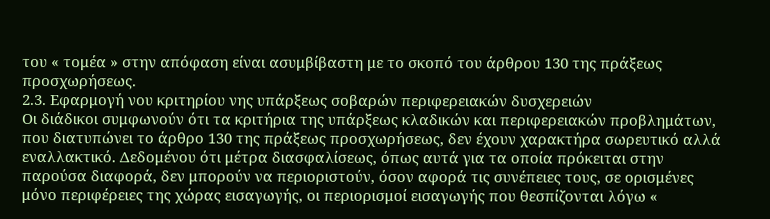του « τομέα » στην απόφαση είναι ασυμβίβαστη με το σκοπό του άρθρου 130 της πράξεως προσχωρήσεως.
2.3. Εφαρμογή νου κριτηρίου νης υπάρξεως σοβαρών περιφερειακών δυσχερειών
Οι διάδικοι συμφωνούν ότι τα κριτήρια της υπάρξεως κλαδικών και περιφερειακών προβλημάτων, που διατυπώνει το άρθρο 130 της πράξεως προσχωρήσεως, δεν έχουν χαρακτήρα σωρευτικό αλλά εναλλακτικό. Δεδομένου ότι μέτρα διασφαλίσεως, όπως αυτά για τα οποία πρόκειται στην παρούσα διαφορά, δεν μπορούν να περιοριστούν, όσον αφορά τις συνέπειες τους, σε ορισμένες μόνο περιφέρειες της χώρας εισαγωγής, οι περιορισμοί εισαγωγής που θεσπίζονται λόγω «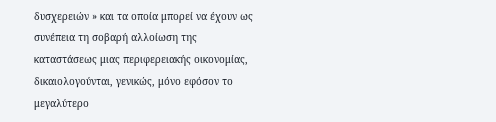δυσχερειών » και τα οποία μπορεί να έχουν ως συνέπεια τη σοβαρή αλλοίωση της καταστάσεως μιας περιφερειακής οικονομίας, δικαιολογούνται, γενικώς, μόνο εφόσον το μεγαλύτερο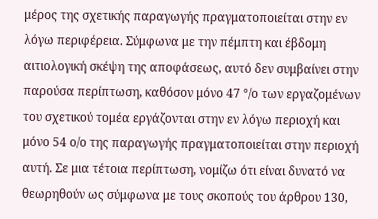μέρος της σχετικής παραγωγής πραγματοποιείται στην εν λόγω περιφέρεια. Σύμφωνα με την πέμπτη και έβδομη αιτιολογική σκέψη της αποφάσεως, αυτό δεν συμβαίνει στην παρούσα περίπτωση, καθόσον μόνο 47 °/ο των εργαζομένων του σχετικού τομέα εργάζονται στην εν λόγω περιοχή και μόνο 54 ο/ο της παραγωγής πραγματοποιείται στην περιοχή αυτή. Σε μια τέτοια περίπτωση, νομίζω ότι είναι δυνατό να θεωρηθούν ως σύμφωνα με τους σκοπούς του άρθρου 130,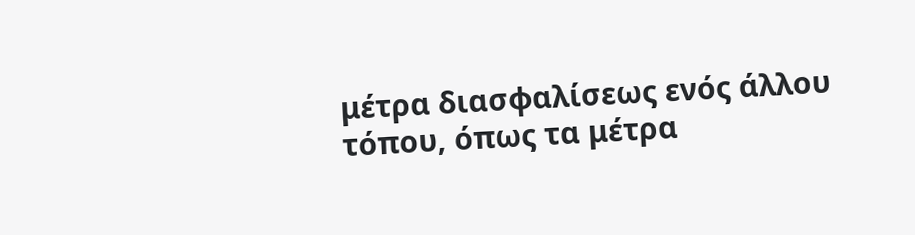μέτρα διασφαλίσεως ενός άλλου τόπου, όπως τα μέτρα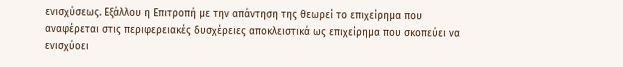ενισχύσεως. Εξάλλου η Επιτροπή με την απάντηση της θεωρεί το επιχείρημα που αναφέρεται στις περιφερειακές δυσχέρειες αποκλειστικά ως επιχείρημα που σκοπεύει να ενισχύοει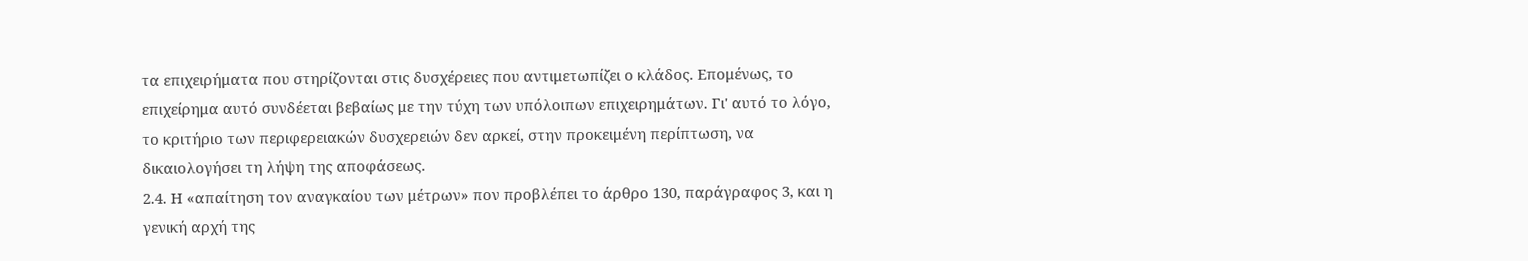τα επιχειρήματα που στηρίζονται στις δυσχέρειες που αντιμετωπίζει ο κλάδος. Επομένως, το επιχείρημα αυτό συνδέεται βεβαίως με την τύχη των υπόλοιπων επιχειρημάτων. Γι' αυτό το λόγο, το κριτήριο των περιφερειακών δυσχερειών δεν αρκεί, στην προκειμένη περίπτωση, να δικαιολογήσει τη λήψη της αποφάσεως.
2.4. Η «απαίτηση τον αναγκαίου των μέτρων» πον προβλέπει το άρθρο 130, παράγραφος 3, και η γενική αρχή της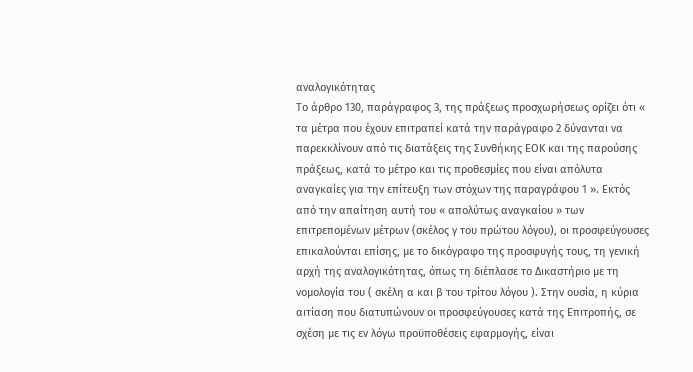αναλογικότητας
Το άρθρο 130, παράγραφος 3, της πράξεως προσχωρήσεως ορίζει ότι « τα μέτρα που έχουν επιτραπεί κατά την παράγραφο 2 δύνανται να παρεκκλίνουν από τις διατάξεις της Συνθήκης ΕΟΚ και της παρούσης πράξεως, κατά το μέτρο και τις προθεσμίες που είναι απόλυτα αναγκαίες για την επίτευξη των στόχων της παραγράφου 1 ». Εκτός από την απαίτηση αυτή του « απολύτως αναγκαίου » των επιτρεπομένων μέτρων (σκέλος γ του πρώτου λόγου), οι προσφεύγουσες επικαλούνται επίσης, με το δικόγραφο της προσφυγής τους, τη γενική αρχή της αναλογικότητας, όπως τη διέπλασε το Δικαστήριο με τη νομολογία του ( σκέλη α και β του τρίτου λόγου ). Στην ουσία, η κύρια αιτίαση που διατυπώνουν οι προσφεύγουσες κατά της Επιτροπής, σε σχέση με τις εν λόγω προϋποθέσεις εφαρμογής, είναι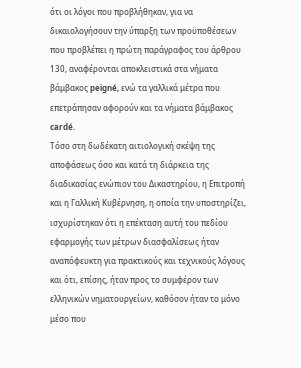ότι οι λόγοι που προβλήθηκαν, για να δικαιολογήσουν την ύπαρξη των προϋποθέσεων που προβλέπει η πρώτη παράγραφος του άρθρου 130, αναφέρονται αποκλειστικά στα νήματα βάμβακος peigné, ενώ τα γαλλικά μέτρα που επετράπησαν αφορούν και τα νήματα βάμβακος cardé.
Τόσο στη δωδέκατη αιτιολογική σκέψη της αποφάσεως όσο και κατά τη διάρκεια της διαδικασίας ενώπιον του Δικαστηρίου, η Επιτροπή και η Γαλλική Κυβέρνηση, η οποία την υποστηρίζει, ισχυρίστηκαν ότι η επέκταση αυτή του πεδίου εφαρμογής των μέτρων διασφαλίσεως ήταν αναπόφευκτη για πρακτικούς και τεχνικούς λόγους και ότι, επίσης, ήταν προς το συμφέρον των ελληνικών νηματουργείων, καθόσον ήταν το μόνο μέσο που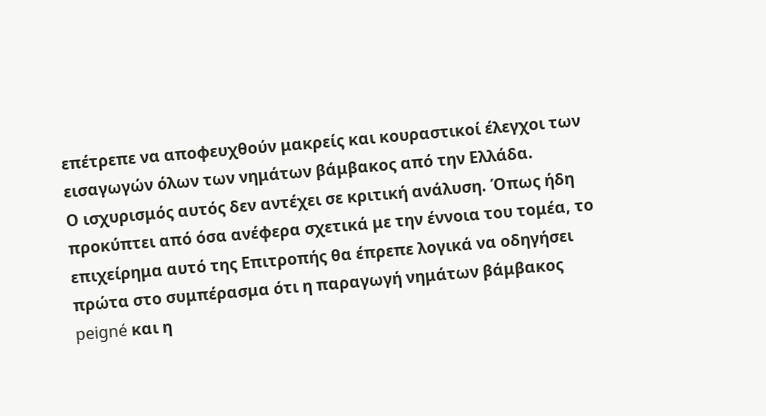επέτρεπε να αποφευχθούν μακρείς και κουραστικοί έλεγχοι των εισαγωγών όλων των νημάτων βάμβακος από την Ελλάδα.
Ο ισχυρισμός αυτός δεν αντέχει σε κριτική ανάλυση. Όπως ήδη προκύπτει από όσα ανέφερα σχετικά με την έννοια του τομέα, το επιχείρημα αυτό της Επιτροπής θα έπρεπε λογικά να οδηγήσει πρώτα στο συμπέρασμα ότι η παραγωγή νημάτων βάμβακος peigné και η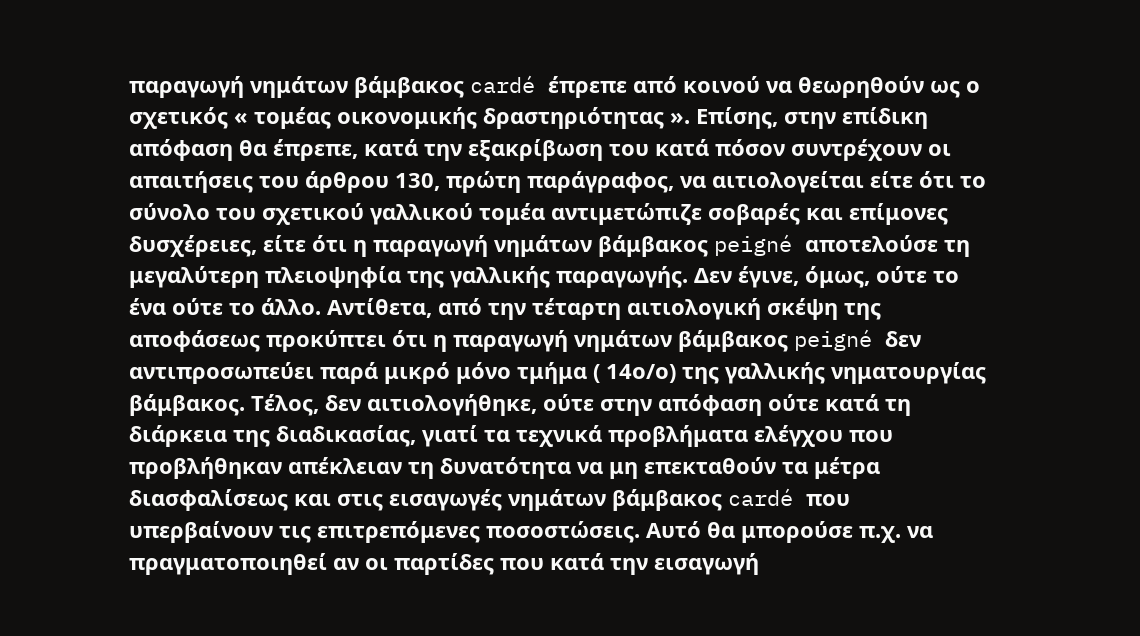παραγωγή νημάτων βάμβακος cardé έπρεπε από κοινού να θεωρηθούν ως ο σχετικός « τομέας οικονομικής δραστηριότητας ». Επίσης, στην επίδικη απόφαση θα έπρεπε, κατά την εξακρίβωση του κατά πόσον συντρέχουν οι απαιτήσεις του άρθρου 130, πρώτη παράγραφος, να αιτιολογείται είτε ότι το σύνολο του σχετικού γαλλικού τομέα αντιμετώπιζε σοβαρές και επίμονες δυσχέρειες, είτε ότι η παραγωγή νημάτων βάμβακος peigné αποτελούσε τη μεγαλύτερη πλειοψηφία της γαλλικής παραγωγής. Δεν έγινε, όμως, ούτε το ένα ούτε το άλλο. Αντίθετα, από την τέταρτη αιτιολογική σκέψη της αποφάσεως προκύπτει ότι η παραγωγή νημάτων βάμβακος peigné δεν αντιπροσωπεύει παρά μικρό μόνο τμήμα ( 14ο/ο) της γαλλικής νηματουργίας βάμβακος. Τέλος, δεν αιτιολογήθηκε, ούτε στην απόφαση ούτε κατά τη διάρκεια της διαδικασίας, γιατί τα τεχνικά προβλήματα ελέγχου που προβλήθηκαν απέκλειαν τη δυνατότητα να μη επεκταθούν τα μέτρα διασφαλίσεως και στις εισαγωγές νημάτων βάμβακος cardé που υπερβαίνουν τις επιτρεπόμενες ποσοστώσεις. Αυτό θα μπορούσε π.χ. να πραγματοποιηθεί αν οι παρτίδες που κατά την εισαγωγή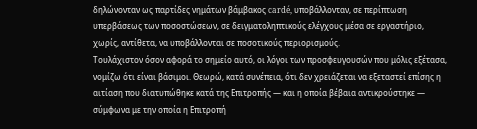δηλώνονταν ως παρτίδες νημάτων βάμβακος cardé, υποβάλλονταν, σε περίπτωση υπερβάσεως των ποσοστώσεων, σε δειγματοληπτικούς ελέγχους μέσα σε εργαστήριο, χωρίς, αντίθετα, να υποβάλλονται σε ποσοτικούς περιορισμούς.
Τουλάχιστον όσον αφορά το σημείο αυτό, οι λόγοι των προσφευγουσών που μόλις εξέτασα, νομίζω ότι είναι βάσιμοι. Θεωρώ, κατά συνέπεια, ότι δεν χρειάζεται να εξεταστεί επίσης η αιτίαση που διατυπώθηκε κατά της Επιτροπής — και η οποία βέβαια αντικρούστηκε — σύμφωνα με την οποία η Επιτροπή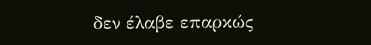δεν έλαβε επαρκώς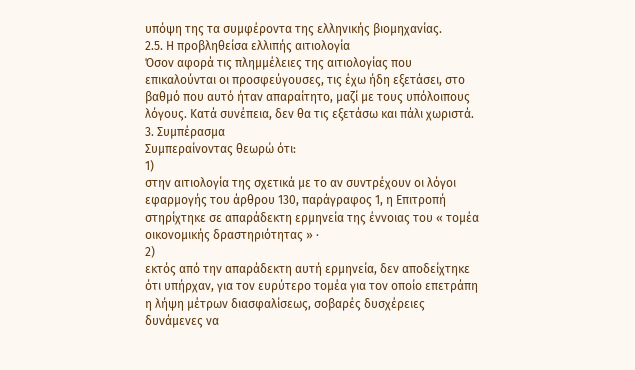υπόψη της τα συμφέροντα της ελληνικής βιομηχανίας.
2.5. Η προβληθείσα ελλιπής αιτιολογία
Όσον αφορά τις πλημμέλειες της αιτιολογίας που επικαλούνται οι προσφεύγουσες, τις έχω ήδη εξετάσει, στο βαθμό που αυτό ήταν απαραίτητο, μαζί με τους υπόλοιπους λόγους. Κατά συνέπεια, δεν θα τις εξετάσω και πάλι χωριστά.
3. Συμπέρασμα
Συμπεραίνοντας θεωρώ ότι:
1)
στην αιτιολογία της σχετικά με το αν συντρέχουν οι λόγοι εφαρμογής του άρθρου 130, παράγραφος 1, η Επιτροπή στηρίχτηκε σε απαράδεκτη ερμηνεία της έννοιας του « τομέα οικονομικής δραστηριότητας » ·
2)
εκτός από την απαράδεκτη αυτή ερμηνεία, δεν αποδείχτηκε ότι υπήρχαν, για τον ευρύτερο τομέα για τον οποίο επετράπη η λήψη μέτρων διασφαλίσεως, σοβαρές δυσχέρειες δυνάμενες να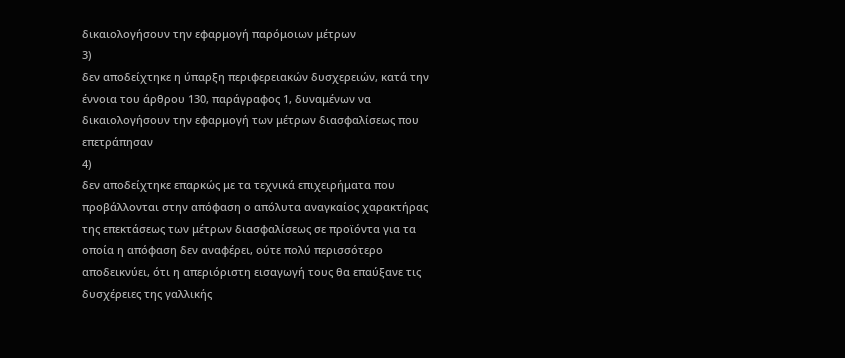δικαιολογήσουν την εφαρμογή παρόμοιων μέτρων
3)
δεν αποδείχτηκε η ύπαρξη περιφερειακών δυσχερειών, κατά την έννοια του άρθρου 130, παράγραφος 1, δυναμένων να δικαιολογήσουν την εφαρμογή των μέτρων διασφαλίσεως που επετράπησαν
4)
δεν αποδείχτηκε επαρκώς με τα τεχνικά επιχειρήματα που προβάλλονται στην απόφαση ο απόλυτα αναγκαίος χαρακτήρας της επεκτάσεως των μέτρων διασφαλίσεως σε προϊόντα για τα οποία η απόφαση δεν αναφέρει, ούτε πολύ περισσότερο αποδεικνύει, ότι η απεριόριστη εισαγωγή τους θα επαύξανε τις δυσχέρειες της γαλλικής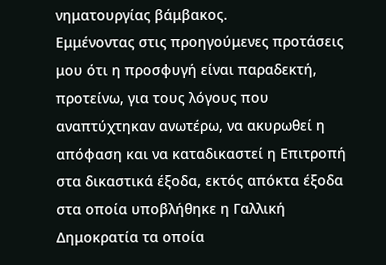νηματουργίας βάμβακος.
Εμμένοντας στις προηγούμενες προτάσεις μου ότι η προσφυγή είναι παραδεκτή, προτείνω, για τους λόγους που αναπτύχτηκαν ανωτέρω, να ακυρωθεί η απόφαση και να καταδικαστεί η Επιτροπή στα δικαστικά έξοδα, εκτός απόκτα έξοδα στα οποία υποβλήθηκε η Γαλλική Δημοκρατία τα οποία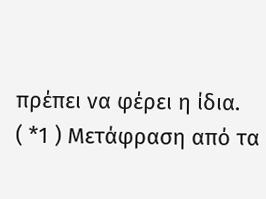πρέπει να φέρει η ίδια.
( *1 ) Μετάφραση από τα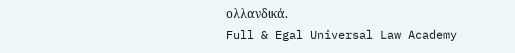ολλανδικά.
Full & Egal Universal Law Academy